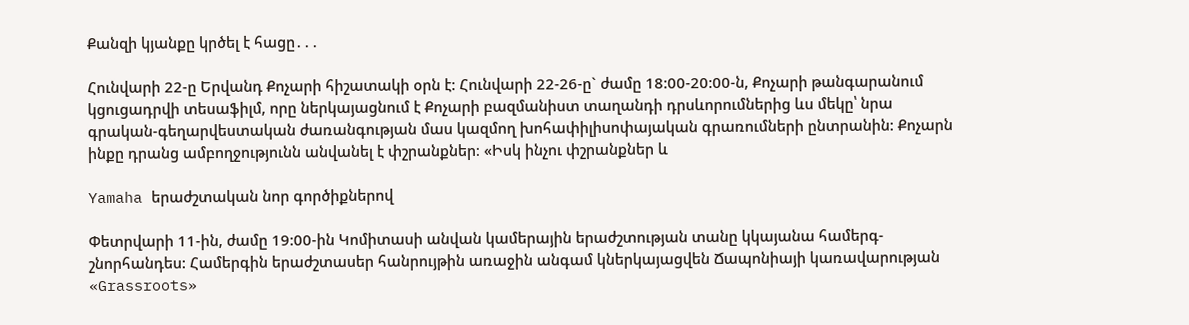Քանզի կյանքը կրծել է հացը․․․

Հունվարի 22-ը Երվանդ Քոչարի հիշատակի օրն է: Հունվարի 22-26-ը` ժամը 18:00-20:00-ն, Քոչարի թանգարանում կցուցադրվի տեսաֆիլմ, որը ներկայացնում է Քոչարի բազմանիստ տաղանդի դրսևորումներից ևս մեկը՝ նրա գրական-գեղարվեստական ժառանգության մաս կազմող խոհափիլիսոփայական գրառումների ընտրանին: Քոչարն ինքը դրանց ամբողջությունն անվանել է փշրանքներ։ «Իսկ ինչու փշրանքներ և

Yamaha երաժշտական նոր գործիքներով

Փետրվարի 11-ին, ժամը 19:00-ին Կոմիտասի անվան կամերային երաժշտության տանը կկայանա համերգ-շնորհանդես: Համերգին երաժշտասեր հանրույթին առաջին անգամ կներկայացվեն Ճապոնիայի կառավարության «Grassroots»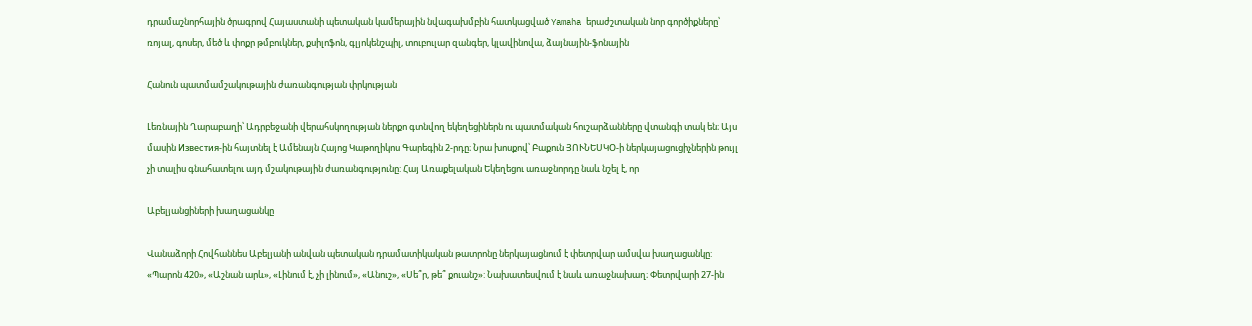դրամաշնորհային ծրագրով Հայաստանի պետական կամերային նվագախմբին հատկացված Yamaha երաժշտական նոր գործիքները՝ ռոյալ, գոսեր, մեծ և փոքր թմբուկներ, քսիլոֆոն, գլյոկենշպիլ, տուբուլար զանգեր, կլավինովա, ձայնային-ֆոնային

Հանուն պատմամշակութային ժառանգության փրկության

Լեռնային Ղարաբաղի՝ Ադրբեջանի վերահսկողության ներքո գտնվող եկեղեցիներն ու պատմական հուշարձանները վտանգի տակ են։ Այս մասին Известия-ին հայտնել է Ամենայն Հայոց Կաթողիկոս Գարեգին 2-րդը։ Նրա խոսքով՝ Բաքուն ՅՈՒՆԵՍԿՕ-ի ներկայացուցիչներին թույլ չի տալիս գնահատելու այդ մշակութային ժառանգությունը: Հայ Առաքելական Եկեղեցու առաջնորդը նաև նշել է, որ

Աբելյանցիների խաղացանկը

Վանաձորի Հովհաննես Աբելյանի անվան պետական դրամատիկական թատրոնը ներկայացնում է փետրվար ամսվա խաղացանկը:  «Պարոն 420», «Աշնան արև», «Լինում է, չի լինում», «Անուշ», «Սե՞ր, թե՞ քուանշ»: Նախատեսվում է նաև առաջնախաղ։ Փետրվարի 27-ին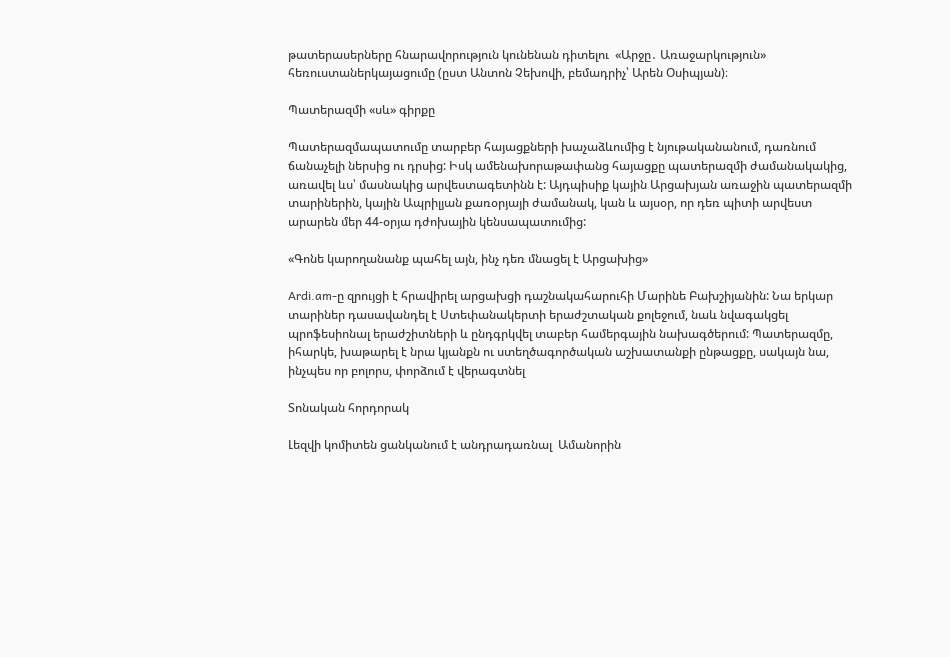թատերասերները հնարավորություն կունենան դիտելու  «Արջը․ Առաջարկություն» հեռուստաներկայացումը (ըստ Անտոն Չեխովի, բեմադրիչ՝ Արեն Օսիպյան)։

Պատերազմի «սև» գիրքը

Պատերազմապատումը տարբեր հայացքների խաչաձևումից է նյութականանում, դառնում ճանաչելի ներսից ու դրսից: Իսկ ամենախորաթափանց հայացքը պատերազմի ժամանակակից, առավել ևս՝ մասնակից արվեստագետինն է: Այդպիսիք կային Արցախյան առաջին պատերազմի տարիներին, կային Ապրիլյան քառօրյայի ժամանակ, կան և այսօր, որ դեռ պիտի արվեստ արարեն մեր 44-օրյա դժոխային կենսապատումից:

«Գոնե կարողանանք պահել այն, ինչ դեռ մնացել է Արցախից»

Ardi.am-ը զրույցի է հրավիրել արցախցի դաշնակահարուհի Մարինե Բախշիյանին: Նա երկար տարիներ դասավանդել է Ստեփանակերտի երաժշտական քոլեջում, նաև նվագակցել պրոֆեսիոնալ երաժշիտների և ընդգրկվել տաբեր համերգային նախագծերում: Պատերազմը, իհարկե, խաթարել է նրա կյանքն ու ստեղծագործական աշխատանքի ընթացքը, սակայն նա, ինչպես որ բոլորս, փորձում է վերագտնել

Տոնական հորդորակ

Լեզվի կոմիտեն ցանկանում է անդրադառնալ  Ամանորին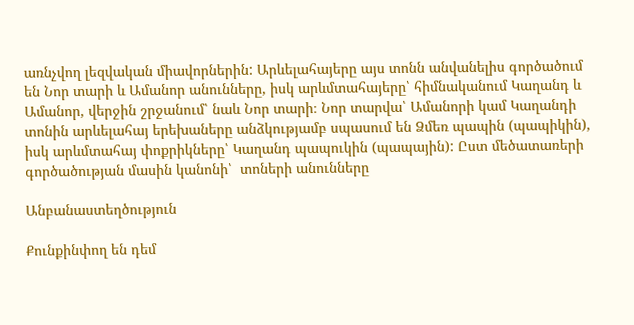առնչվող լեզվական միավորներին: Արևելահայերը այս տոնն անվանելիս գործածում են Նոր տարի և Ամանոր անունները, իսկ արևմտահայերը՝ հիմնականում Կաղանդ և Ամանոր, վերջին շրջանում՝ նաև Նոր տարի։ Նոր տարվա՝ Ամանորի կամ Կաղանդի տոնին արևելահայ երեխաները անձկությամբ սպասում են Ձմեռ պապին (պապիկին), իսկ արևմտահայ փոքրիկները՝ Կաղանդ պապուկին (պապային): Ըստ մեծատառերի գործածության մասին կանոնի՝  տոների անունները

Անբանաստեղծություն

Քունքինփող են դեմ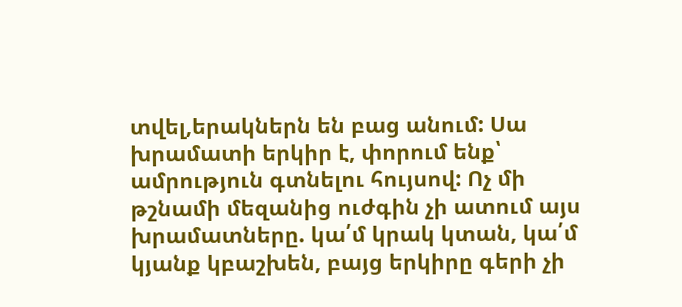տվել,երակներն են բաց անում: Սա խրամատի երկիր է, փորում ենք՝ ամրություն գտնելու հույսով: Ոչ մի թշնամի մեզանից ուժգին չի ատում այս խրամատները. կա՛մ կրակ կտան, կա՛մ կյանք կբաշխեն, բայց երկիրը գերի չի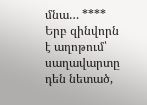մնա… **** Երբ զինվորն է աղոթում՝ սաղավարտը դեն նետած,